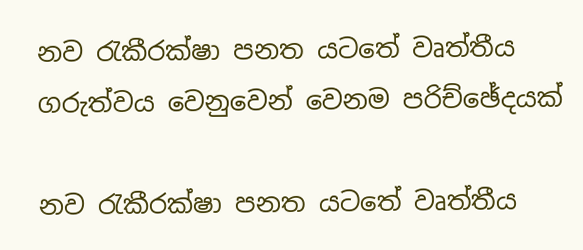නව රැකීරක්ෂා පනත යටතේ වෘත්තීය ගරුත්වය වෙනුවෙන් වෙනම පරිච්ඡේදයක්

නව රැකීරක්ෂා පනත යටතේ වෘත්තීය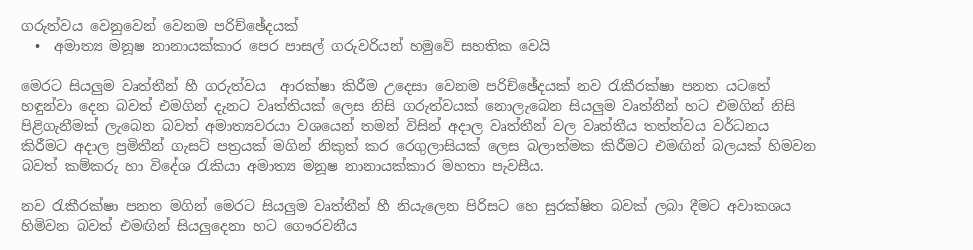ගරුත්වය වෙනුවෙන් වෙනම පරිච්ඡේදයක්
  •  අමාත්‍ය මනූෂ නානායක්කාර පෙර පාසල් ගරුවරියන් හමුවේ සහතික වෙයි

මෙරට සියලුම වෘත්තීන් හී ගරුත්වය  ආරක්ෂා කිරීම උදෙසා වෙනම පරිච්ඡේදයක් නව රැකීරක්ෂා පනත යටතේ හඳුන්වා දෙන බවත් එමගින් දැනට වෘත්තියක් ලෙස නිසි ගරුත්වයක් නොලැබෙන සියලුම වෘත්නීන් හට එමගින් නිසි පිළිගැනීමක් ලැබෙන බවත් අමාත්‍යවරයා වශයෙන් තමන් විසින් අදාල වෘත්තීන් වල වෘත්තීය තත්ත්වය වර්ධනය කිරීමට අදාල ප්‍රමිතීන් ගැසට් පත්‍රයක් මගින් නිකුත් කර රෙගුලාසියක් ලෙස බලාත්මක කිරීමට එමඟින් බලයක් හිමවන බවත් කම්කරු හා විදේශ රැකියා අමාත්‍ය මනූෂ නානායක්කාර මහතා පැවසීය.

නව රැකීරක්ෂා පනත මගින් මෙරට සියලුම වෘත්තීන් හී නියැලෙන පිරිසට හ‍ෙ සුරක්ෂිත බවක් ලබා දීමට අවාකශය හිමිවන බවත් එමඟින් සියලුදෙනා හට ගෞරවනීය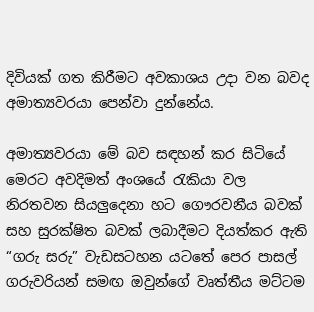දිවියක් ගත කිරීමට අවකාශය උදා වන බවද අමාත්‍යවරයා පෙන්වා දුන්නේය.

අමාත්‍යවරයා මේ බව සඳහන් කර සිටියේ මෙරට අවදිමත් අංශයේ රැකියා වල නිරතවන සියලුදෙනා හට ගෞරවනීය බවක් සහ සුරක්ෂිත බවක් ලබාදීමට දියත්කර ඇති “ගරු සරු” වැඩසටහන යටතේ පෙර පාසල් ගරුවරියන් සමඟ ඔවුන්ගේ වෘත්තීය මට්ටම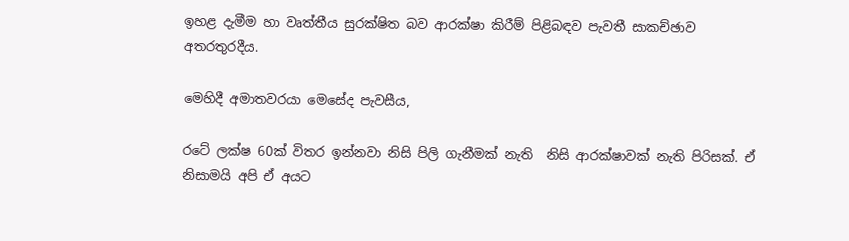ඉහළ දැමීම හා වෘත්තීය සුරක්ෂිත බව ආරක්ෂා කිරීම් පිළිබඳව පැවතී සාකච්ඡාව අතරතුරදීය.

මෙහිදී අමාතවරයා මෙසේද පැවසීය,

රටේ ලක්ෂ 60ක් විතර ඉන්නවා නිසි පිලි ගැනීමක් නැති  නිසි ආරක්ෂාවක් නැති පිරිසක්. ඒ නිසාමයි අපි ඒ අයට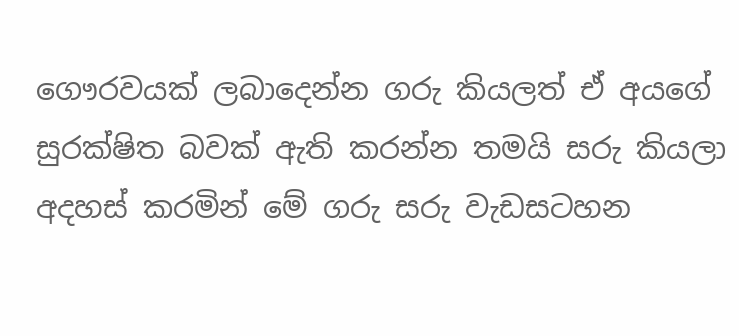ගෞරවයක් ලබාදෙන්න ගරු කියලත් ඒ අයගේ සුරක්ෂිත බවක් ඇති කරන්න තමයි සරු කියලා අදහස් කරමින් මේ ගරු සරු වැඩසටහන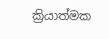ක්‍රියාත්මක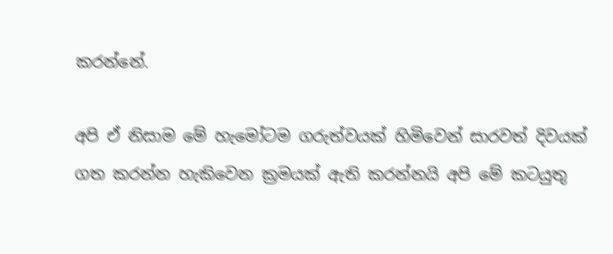කරන්නේ.

අපි ඒ නිසාම මේ හැමෝටම ගරුත්වයක් හිමිවෙන් සාරවත් දිවයක් ගත කරන්න හැකිවෙන ක්‍රමයක් ඇති කරන්නයි අපි මේ කටයුතු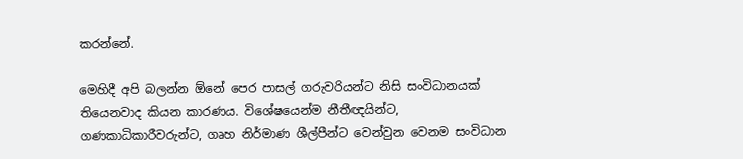කරන්නේ.

මෙහිදී අපි බලන්න ඕනේ පෙර පාසල් ගරුවරියන්ට නිසි සංවිධානයක් තියෙනවාද කියන කාරණය. විශේෂයෙන්ම නීතීඥයින්ට, ගණකාධිකාරීවරුන්ට, ගෘහ නිර්මාණ ශීල්පීන්ට වෙන්වුන වෙනම සංවිධාන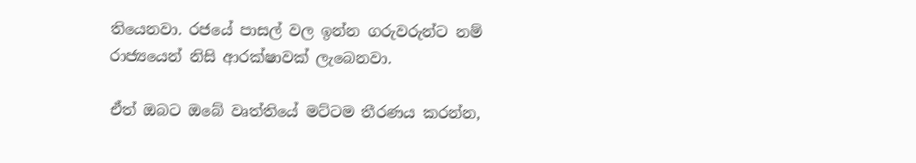තියෙනවා. රජයේ පාසල් වල ඉන්න ගරුවරුන්ට නම් රාජ්‍යයෙන් නිසි ආරක්ෂාවක් ලැබෙනවා.

ඒත් ඔබට ඔබේ වෘත්තියේ මට්ටම තීරණය කරන්න,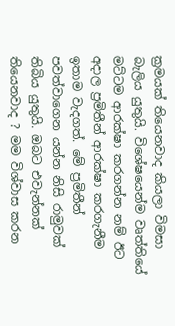ක්‍රමයක් තියෙනවාද කියලා විමසා බැලිය යුතුයි. විශේෂයෙන්ම වෘත්තියේ මට්ටම ආරක්ෂා කරගන්න නම් ඊට අදාල ප්‍රමිතීන් ආරක්ෂා කරගැනීම ඉතාම වැදගත්. මේ ප්‍රමිතීන් පවත්වාගෙන යන්න නිසි රාමුවක් තිබිය යුතුයි. ඔබට එවැන්නක් තියෙනවාද ? මම විශ්වාස කරන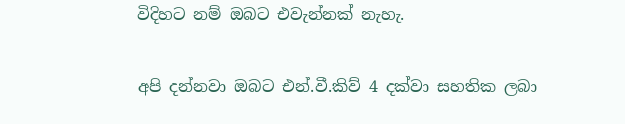විදිහට නම් ඔබට එවැන්නක් නැහැ.

අපි දන්නවා ඔබට එන්.වී.කිව් 4 දක්වා සහතික ලබා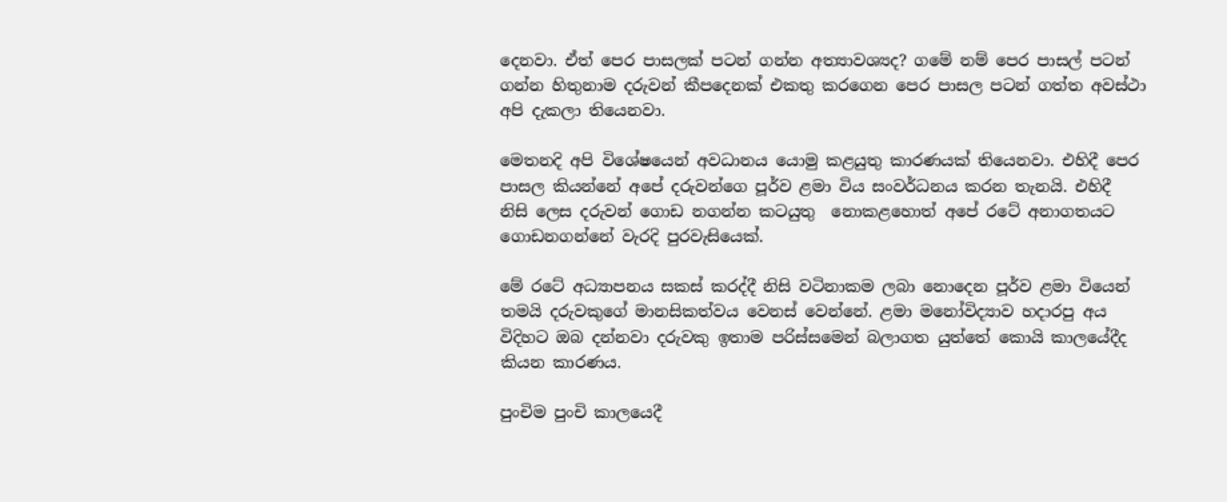දෙනවා. ඒත් පෙර පාසලක් පටන් ගන්න අත්‍යාවශ්‍යද? ගමේ නම් පෙර පාසල් පටන් ගන්න හිතුනාම දරුවන් කීපදෙනක් එකතු කරගෙන පෙර පාසල පටන් ගත්ත අවස්ථා අපි දැකලා තියෙනවා.

මෙතනදි අපි විශේෂයෙන් අවධානය යොමු කළයුතු කාරණයක් තියෙනවා. එහිදී පෙර පාසල කියන්නේ අපේ දරුවන්ගෙ පූර්ව ළමා විය සංවර්ධනය කරන තැනයි. එහිදී නිසි ලෙස දරුවන් ගොඩ නගන්න කටයුතු  නොකළහොත් අපේ රටේ අනාගතයට ගොඩනගන්නේ වැරදි පුරවැසියෙක්.

මේ රටේ අධ්‍යාපනය සකස් කරද්දී නිසි වටිනාකම ලබා නොදෙන පූර්ව ළමා වියෙන් තමයි දරුවකුගේ මානසිකත්වය වෙනස් වෙන්නේ. ළමා මනෝවිද්‍යාව හදාරපු අය විදිහට ඔබ දන්නවා දරුවකු ඉතාම පරිස්සමෙන් බලාගත යුත්තේ කොයි කාලයේදීද කියන කාරණය.

පුංචිම පුංචි කාලයෙදී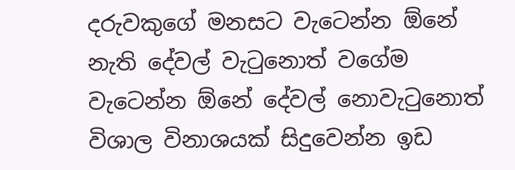දරුවකුගේ මනසට වැටෙන්න ඕනේ නැති දේවල් වැටුනොත් වගේම වැටෙන්න ඕනේ දේවල් නොවැටුනොත් විශාල විනාශයක් සිදුවෙන්න ඉඩ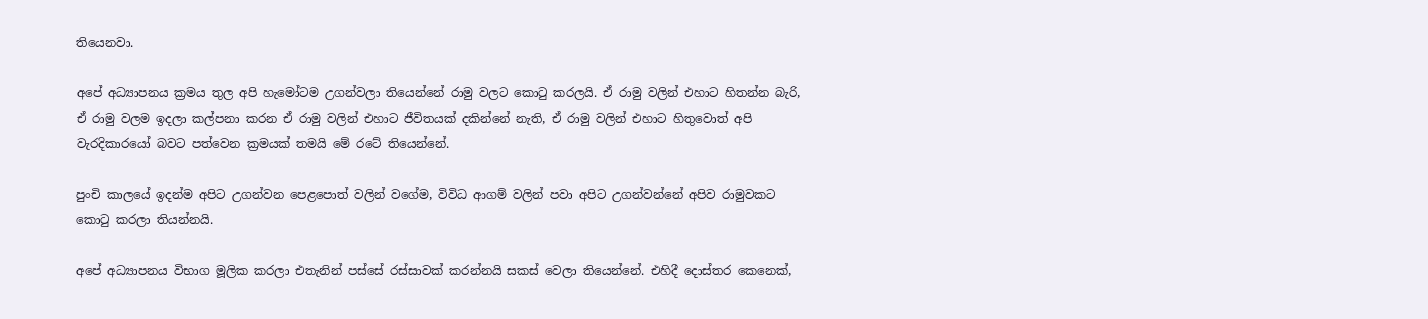තියෙනවා.

අපේ අධ්‍යාපනය ක්‍රමය තුල අපි හැමෝටම උගන්වලා තියෙන්නේ රාමු වලට කොටු කරලයි. ඒ රාමු වලින් එහාට හිතන්න බැරි, ඒ රාමු වලම ඉදලා කල්පනා කරන ඒ රාමු වලින් එහාට ජීවිතයක් දකින්නේ නැති, ඒ රාමු වලින් එහාට හිතුවොත් අපි වැරදිකාරයෝ බවට පත්වෙන ක්‍රමයක් තමයි මේ රටේ තියෙන්නේ.

පුංචි කාලයේ ඉදන්ම අපිට උගන්වන පෙළපොත් වලින් වගේම, විවිධ ආගම් වලින් පවා අපිට උගන්වන්නේ අපිව රාමුවකට කොටු කරලා තියන්නයි.

අපේ අධ්‍යාපනය විභාග මූලික කරලා එතැනින් පස්සේ රස්සාවක් කරන්නයි සකස් වෙලා තියෙන්නේ. එහිදී දොස්තර කෙනෙක්,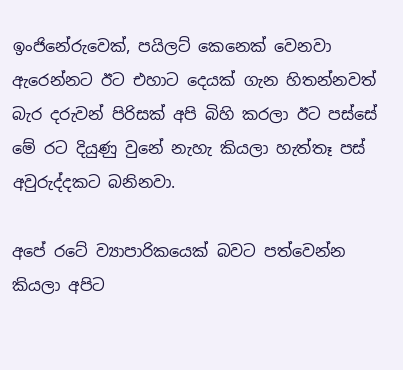ඉංජිනේරුවෙක්, පයිලට් කෙනෙක් වෙනවා ඇරෙන්නට ඊට එහාට දෙයක් ගැන හිතන්නවත් බැර දරුවන් පිරිසක් අපි බිහි කරලා ඊට පස්සේ මේ රට දියුණු වුනේ නැහැ කියලා හැත්තෑ පස් අවුරුද්දකට බනිනවා.

අපේ රටේ ව්‍යාපාරිකයෙක් බවට පත්වෙන්න කියලා අපිට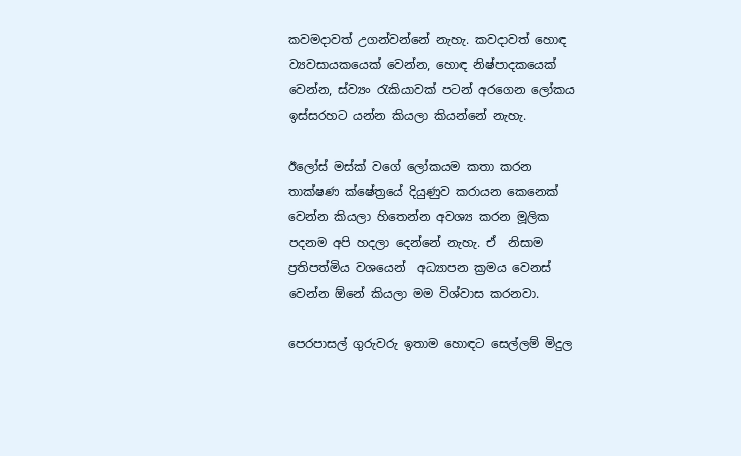කවමදාවත් උගන්වන්නේ නැහැ. කවදාවත් හොඳ ව්‍යවසායකයෙක් වෙන්න, හොඳ නිෂ්පාදකයෙක් වෙන්න, ස්ව්‍යං රැකියාවක් පටන් අරගෙන ලෝකය ඉස්සරහට යන්න කියලා කියන්නේ නැහැ.

ඊලෝස් මස්ක් වගේ ලෝකයම කතා කරන  තාක්ෂණ ක්ෂේත්‍රයේ දියුණුව කරායන කෙනෙක් වෙන්න කියලා හිතෙන්න අවශ්‍ය කරන මූලික පදනම අපි හදලා දෙන්නේ නැහැ. ඒ  නිසාම ප්‍රතිපත්මිය වශයෙන්  අධ්‍යාපන ක්‍රමය වෙනස් වෙන්න ඕනේ කියලා මම විශ්වාස කරනවා.

පෙරපාසල් ගුරුවරු ඉතාම හොඳට සෙල්ලම් මිදුල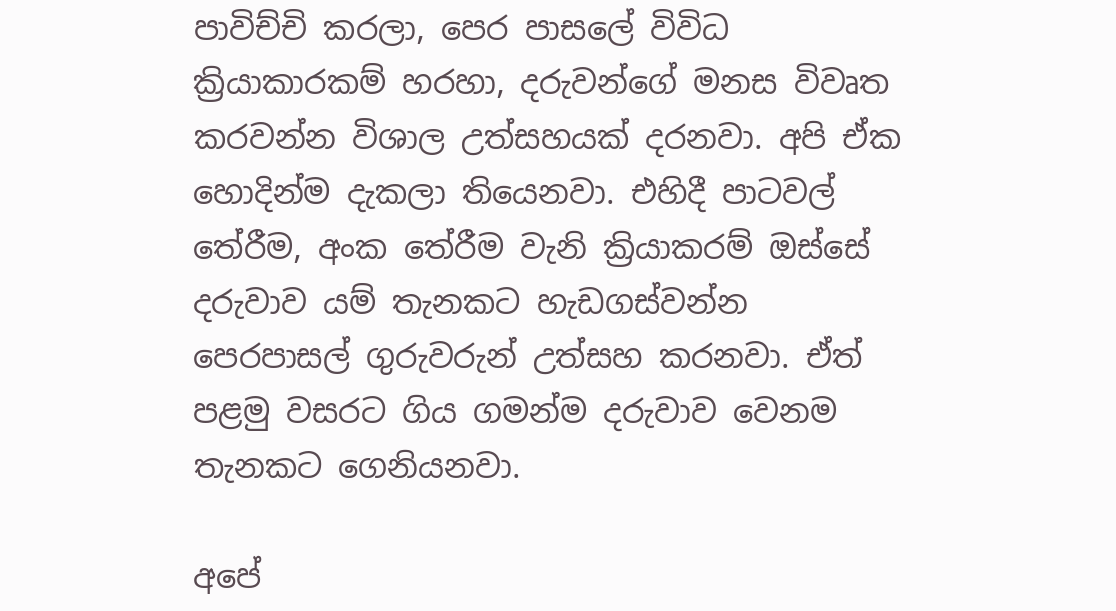පාවිච්චි කරලා, පෙර පාසලේ විවිධ ක්‍රියාකාරකම් හරහා, දරුවන්ගේ මනස විවෘත කරවන්න විශාල උත්සහයක් දරනවා. අපි ඒක හොදින්ම දැකලා තියෙනවා. එහිදී පාටවල් තේරීම, අංක තේරීම වැනි ක්‍රියාකරම් ඔස්සේ  දරුවාව යම් තැනකට හැඩගස්වන්න පෙරපාසල් ගුරුවරුන් උත්සහ කරනවා. ඒත් පළමු වසරට ගිය ගමන්ම දරුවාව වෙනම තැනකට ගෙනියනවා.

අපේ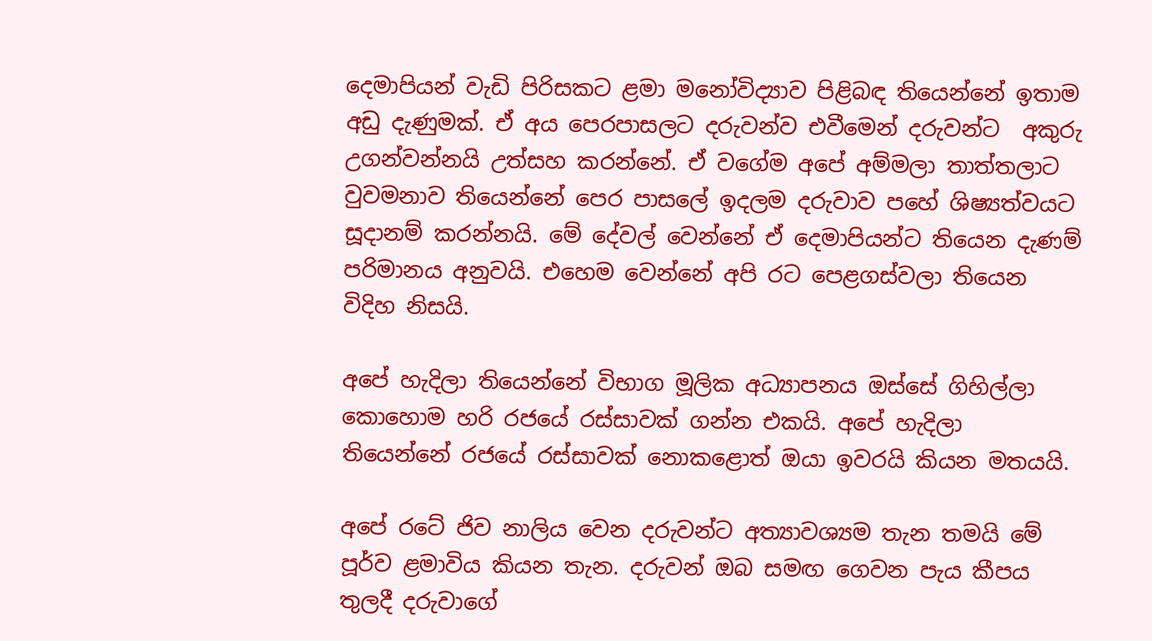දෙමාපියන් වැඩි පිරිසකට ළමා මනෝවිද්‍යාව පිළිබඳ තියෙන්නේ ඉතාම අඩු දැණුමක්. ඒ අය පෙරපාසලට දරුවන්ව එවීමෙන් දරුවන්ට  අකුරු උගන්වන්නයි උත්සහ කරන්නේ. ඒ වගේම අපේ අම්මලා තාත්තලාට වුවමනාව තියෙන්නේ පෙර පාසලේ ඉදලම දරුවාව පහේ ශිෂ්‍යත්වයට සූදානම් කරන්නයි. මේ දේවල් වෙන්නේ ඒ දෙමාපියන්ට තියෙන දැණම් පරිමානය අනුවයි. එහෙම වෙන්නේ අපි රට පෙළගස්වලා තියෙන විදිහ නිසයි.

අපේ හැදිලා තියෙන්නේ විභාග මූලික අධ්‍යාපනය ඔස්සේ ගිහිල්ලා කොහොම හරි රජයේ රස්සාවක් ගන්න එකයි. අපේ හැදිලා තියෙන්නේ රජයේ රස්සාවක් නොකළොත් ඔයා ඉවරයි කියන මතයයි.

අපේ රටේ ජිව නාලිය වෙන දරුවන්ට අත්‍යාවශ්‍යම තැන තමයි මේ පූර්ව ළමාවිය කියන තැන. දරුවන් ඔබ සමඟ ගෙවන පැය කීපය තුලදී දරුවාගේ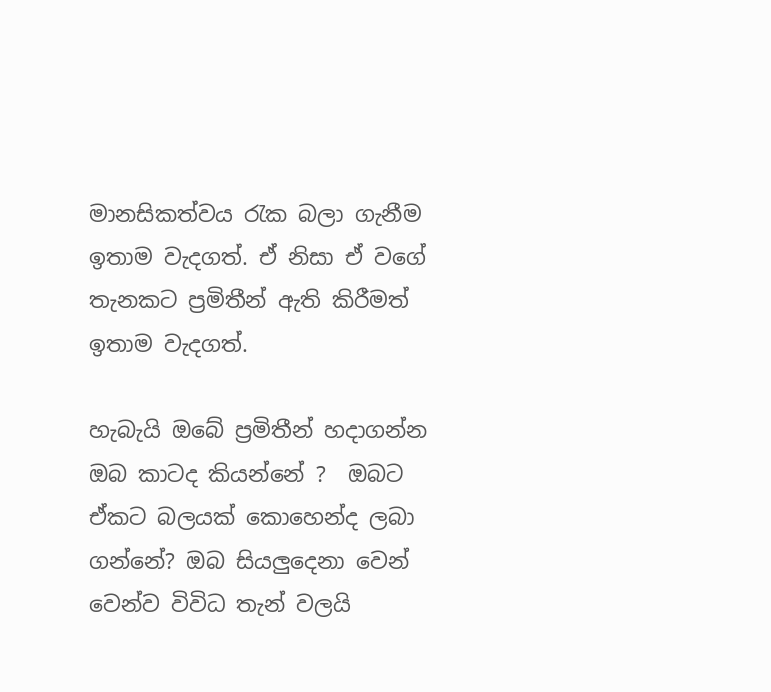මානසිකත්වය රැක බලා ගැනීම ඉතාම වැදගත්. ඒ නිසා ඒ වගේ තැනකට ප්‍රමිතීන් ඇති කිරීමත් ඉතාම වැදගත්.

හැබැයි ඔබේ ප්‍රමිතීන් හදාගන්න ඔබ කාටද කියන්නේ ?  ඔබට ඒකට බලයක් කොහෙන්ද ලබා ගන්නේ? ඔබ සියලුදෙනා වෙන් වෙන්ව විවිධ තැන් වලයි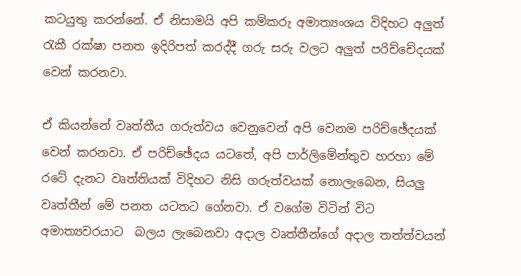කටයුතු කරන්නේ. ඒ නිසාමයි අපි කම්කරු අමාත්‍යංශය විදිහට අලුත් රැකී රක්ෂා පනත ඉදිරිපත් කරද්දී ගරු සරු වලට අලුත් පරිච්චේදයක් වෙන් කරනවා.

ඒ කියන්නේ වෘත්තීය ගරුත්වය වෙනුවෙන් අපි වෙනම පරිච්ඡේදයක් වෙන් කරනවා. ඒ පරිච්ඡේදය යටතේ, අපි පාර්ලිමේන්තුව හරහා මේ රටේ දැනට වෘත්තියක් විදිහට නිසි ගරුත්වයක් නොලැබෙන, සියලු වෘත්තීන් මේ පනත යටතට ගේනවා. ඒ වගේම විටින් විට අමාත්‍යවරයාට  බලය ලැබෙනවා අදාල වෘත්තීන්ගේ අදාල තත්ත්වයන්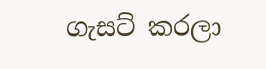ගැසට් කරලා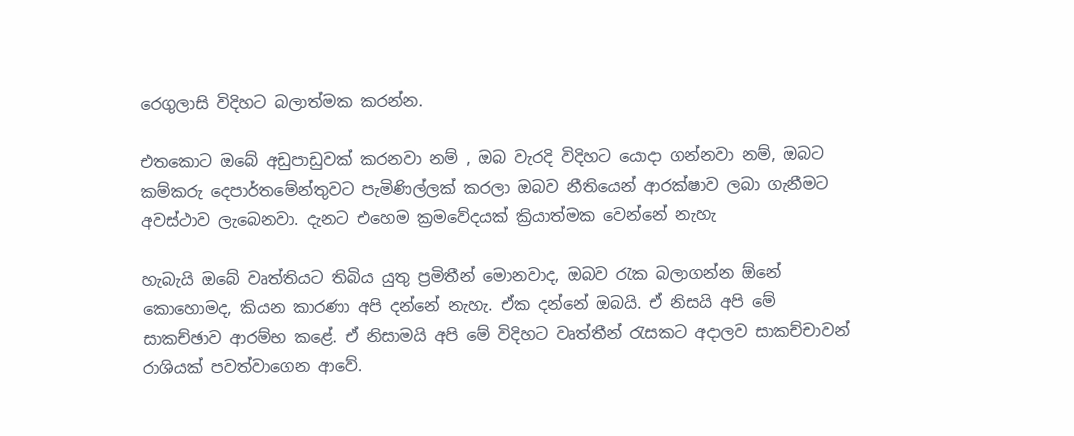රෙගුලාසි විදිහට බලාත්මක කරන්න.

එතකොට ඔබේ අඩුපාඩුවක් කරනවා නම් , ඔබ වැරදි විදිහට යොදා ගන්නවා නම්, ඔබට කම්කරු දෙපාර්තමේන්තුවට පැමිණිල්ලක් කරලා ඔබව නීතියෙන් ආරක්ෂාව ලබා ගැනීමට අවස්ථාව ලැබෙනවා. දැනට එහෙම ක්‍රමවේදයක් ක්‍රියාත්මක වෙන්නේ නැහැ

හැබැයි ඔබේ වෘත්තියට තිබිය යුතු ප්‍රමිතීන් මොනවාද, ඔබව රැක බලාගන්න ඕනේ කොහොමද, කියන කාරණා අපි දන්නේ නැහැ. ඒක දන්නේ ඔබයි. ඒ නිසයි අපි මේ සාකච්ඡාව ආරම්භ කළේ. ඒ නිසාමයි අපි මේ විදිහට වෘත්තීන් රැසකට අදාලව සාකච්චාවන් රාශියක් පවත්වාගෙන ආවේ.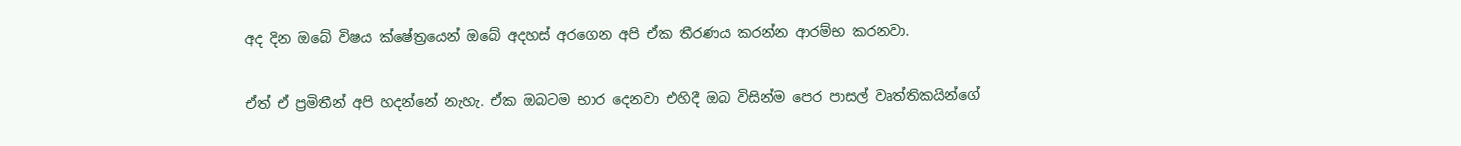අද දින ඔබේ විෂය ක්ෂේත්‍රයෙන් ඔබේ අදහස් අරගෙන අපි ඒක තීරණය කරන්න ආරම්භ කරනවා.

ඒත් ඒ ප්‍රමිතීන් අපි හදන්නේ නැහැ. ඒක ඔබටම භාර දෙනවා එහිදී ඔබ විසින්ම පෙර පාසල් වෘත්තිකයින්ගේ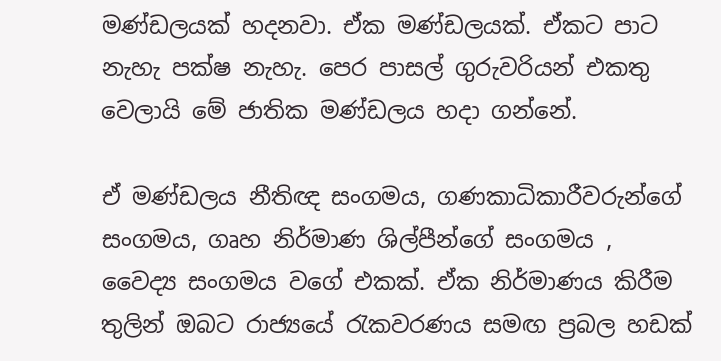මණ්ඩලයක් හදනවා. ඒක මණ්ඩලයක්. ඒකට පාට නැහැ පක්ෂ නැහැ. පෙර පාසල් ගුරුවරියන් එකතු වෙලායි මේ ජාතික මණ්ඩලය හදා ගන්නේ.

ඒ මණ්ඩලය නීතිඥ සංගමය, ගණකාධිකාරීවරුන්ගේ සංගමය, ගෘහ නිර්මාණ ශිල්පීන්ගේ සංගමය , වෛද්‍ය සංගමය වගේ එකක්. ඒක නිර්මාණය කිරීම තුලින් ඔබට රාජ්‍යයේ රැකවරණය සමඟ ප්‍රබල හඩක්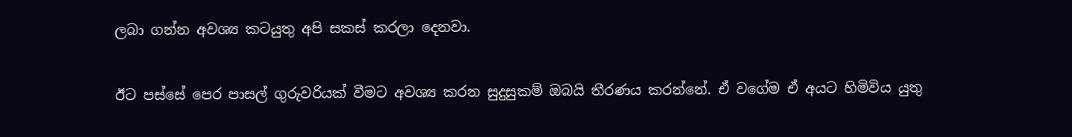ලබා ගන්න අවශ්‍ය කටයුතු අපි සකස් කරලා දෙනවා.

ඊට පස්සේ පෙර පාසල් ගුරුවරියක් වීමට අවශ්‍ය කරන සුදුසුකම් ඔබයි තීරණය කරන්නේ. ඒ වගේම ඒ අයට හිමිවිය යුතු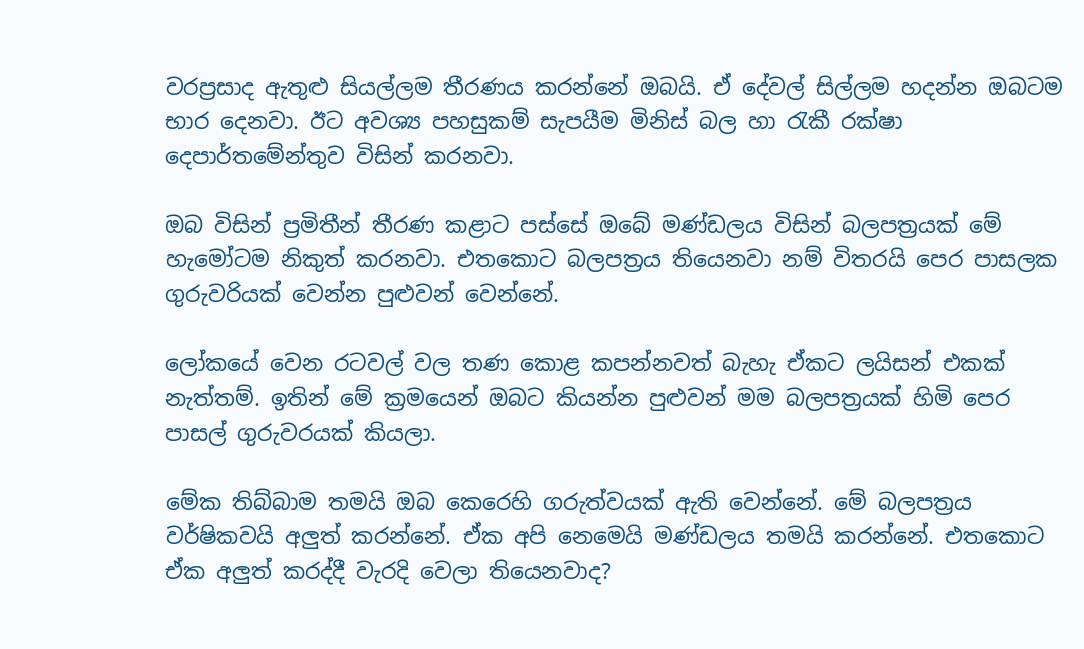වරප්‍රසාද ඇතුළු සියල්ලම තීරණය කරන්නේ ඔබයි. ඒ දේවල් සිල්ලම හදන්න ඔබටම භාර දෙනවා. ඊට අවශ්‍ය පහසුකම් සැපයීම මිනිස් බල හා රැකී රක්ෂා දෙපාර්තමේන්තුව විසින් කරනවා.

ඔබ විසින් ප්‍රමිතීන් තීරණ කළාට පස්සේ ඔබේ මණ්ඩලය විසින් බලපත්‍රයක් මේ හැමෝටම නිකුත් කරනවා. එතකොට බලපත්‍රය තියෙනවා නම් විතරයි පෙර පාසලක ගුරුවරියක් වෙන්න පුළුවන් වෙන්නේ.

ලෝකයේ වෙන රටවල් වල තණ කොළ කපන්නවත් බැහැ ඒකට ලයිසන් එකක් නැත්තම්. ඉතින් මේ ක්‍රමයෙන් ඔබට කියන්න පුළුවන් මම බලපත්‍රයක් හිමි පෙර පාසල් ගුරුවරයක් කියලා.

මේක තිබ්බාම තමයි ඔබ කෙරෙහි ගරුත්වයක් ඇති වෙන්නේ. මේ බලපත්‍රය වර්ෂිකවයි අලුත් කරන්නේ. ඒක අපි නෙමෙයි මණ්ඩලය තමයි කරන්නේ. එතකොට ඒක අලුත් කරද්දී වැරදි වෙලා තියෙනවාද?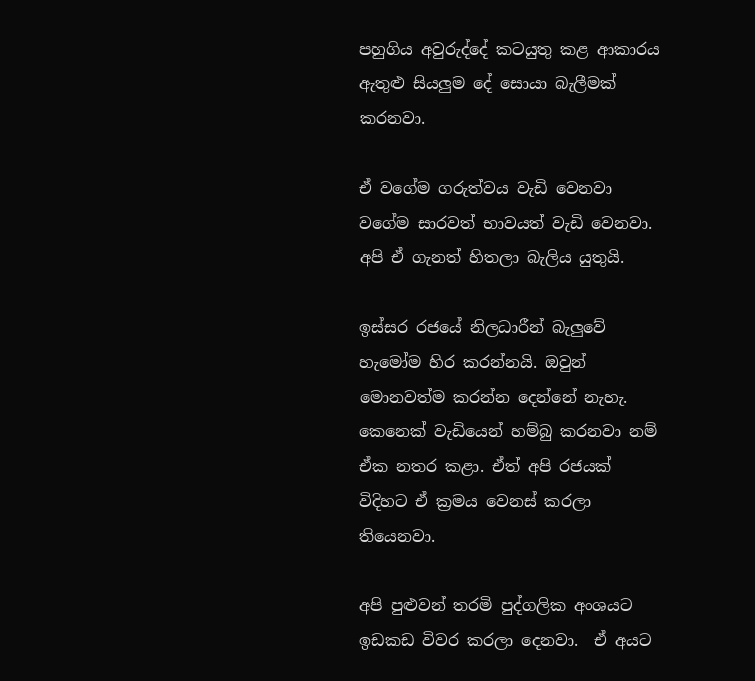පහුගිය අවුරුද්දේ කටයුතු කළ ආකාරය ඇතුළු සියලුම දේ සොයා බැලීමක් කරනවා.

ඒ වගේම ගරුත්වය වැඩි වෙනවා වගේම සාරවත් භාවයත් වැඩි වෙනවා. අපි ඒ ගැනත් හිතලා බැලිය යුතුයි.

ඉස්සර රජයේ නිලධාරීන් බැලුවේ හැමෝම හිර කරන්නයි. ඔවුන් මොනවත්ම කරන්න දෙන්නේ නැහැ. කෙනෙක් වැඩියෙන් හම්බු කරනවා නම් ඒක නතර කළා. ඒත් අපි රජයක් විදිහට ඒ ක්‍රමය වෙනස් කරලා තියෙනවා.

අපි පුළුවන් තරමි පුද්ගලික අංශයට ඉඩකඩ විවර කරලා දෙනවා.  ඒ අයට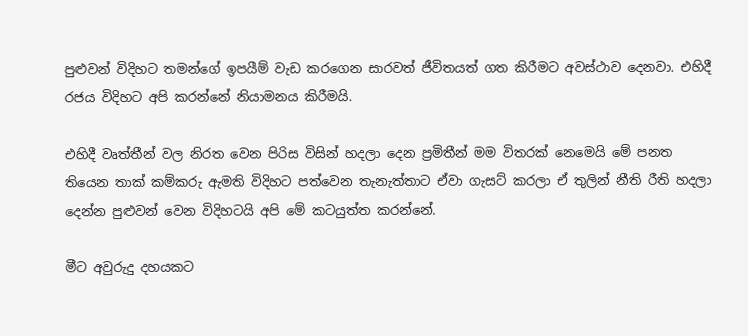පුළුවන් විදිහට තමන්ගේ ඉපයීම් වැඩ කරගෙන සාරවත් ජීවිතයත් ගත කිරීමට අවස්ථාව දෙනවා. එහිදී  රජය විදිහට අපි කරන්නේ නියාමනය කිරීමයි.

එහිදී වෘත්තීන් වල නිරත වෙන පිරිස විසින් හදලා දෙන ප්‍රමිතීන් මම විතරක් නෙමෙයි මේ පනත තියෙන තාක් කම්කරු ඇමති විදිහට පත්වෙන තැනැත්තාට ඒවා ගැසට් කරලා ඒ තුලින් නීති රීති හදලා දෙන්න පුළුවන් වෙන විදිහටයි අපි මේ කටයුත්ත කරන්නේ.

මීට අවුරුදු දහයකට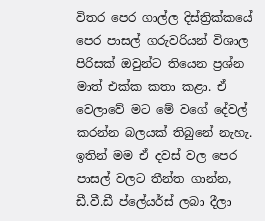විතර පෙර ගාල්ල දිස්ත්‍රික්කයේ පෙර පාසල් ගරුවරියන් විශාල පිරිසක් ඔවුන්ට තියෙන ප්‍රශ්න මාත් එක්ක කතා කළා. ඒ වෙලාවේ මට මේ වගේ දේවල් කරන්න බලයක් තිබුනේ නැහැ. ඉතින් මම ඒ දවස් වල පෙර පාසල් වලට තීන්ත ගාන්න, ඩී.වී.ඩී ප්ලේයර්ස් ලබා දීලා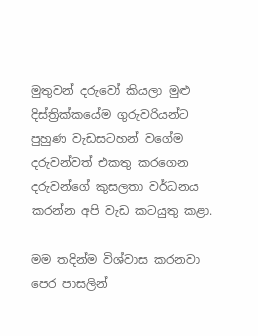මුතුවන් දරුවෝ කියලා මුළු දිස්ත්‍රික්කයේම ගුරුවරියන්ට පුහුණ වැඩසටහන් වගේම දරුවන්වත් එකතු කරගෙන දරුවන්ගේ කුසලතා වර්ධනය කරන්න අපි වැඩ කටයුතු කළා.

මම තදින්ම විශ්වාස කරනවා පෙර පාසලින්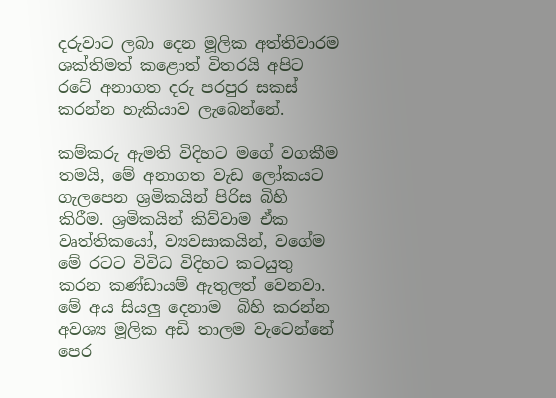දරුවාට ලබා දෙන මූලික අත්තිවාරම ශක්තිමත් කළොත් විතරයි අපිට රටේ අනාගත දරු පරපුර සකස් කරන්න හැකියාව ලැබෙන්නේ.

කම්කරු ඇමති විදිහට මගේ වගකීම තමයි, මේ අනාගත වැඩ ලෝකයට ගැලපෙන ශ්‍රමිකයින් පිරිස බිහි කිරීම. ශ්‍රමිකයින් කිව්වාම ඒක වෘත්තිකයෝ, ව්‍යවසාකයින්, වගේම මේ රටට විවිධ විදිහට කටයුතු කරන කණ්ඩායම් ඇතුලත් වෙනවා. මේ අය සියලු දෙනාම  බිහි කරන්න අවශ්‍ය මූලික අඩි තාලම වැටෙන්නේ පෙර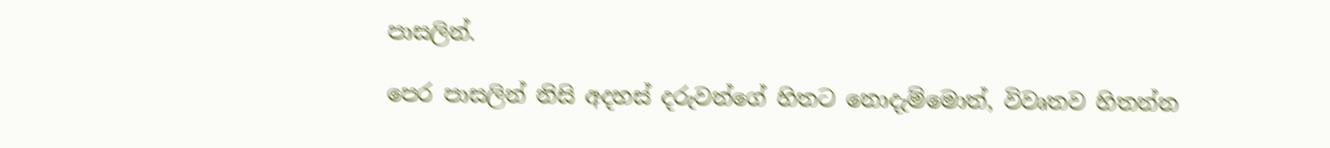පාසලින්.

පෙර පාසලින් නිසි අදහස් දරුවන්ගේ හිතට නොදැම්මොත්, විවෘතව හිතන්න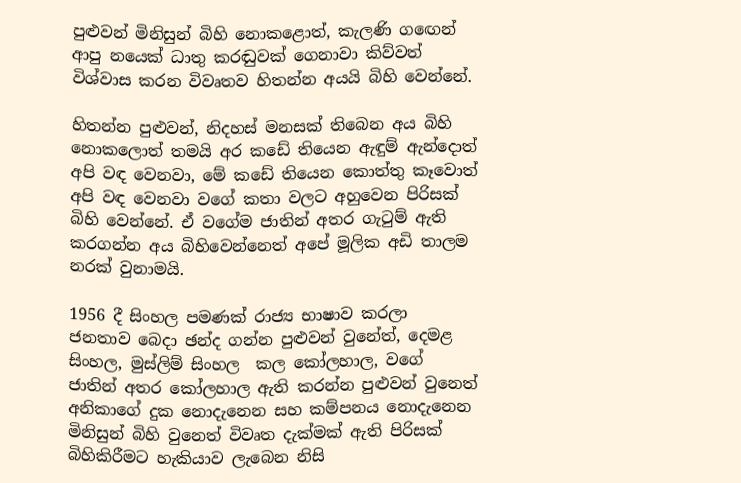පුළුවන් මිනිසුන් බිහි නොකළොත්, කැලණි ගඟෙන් ආපු නයෙක් ධාතු කරඬුවක් ගෙනාවා කිව්වත් විශ්වාස කරන විවෘතව හිතන්න අයයි බිහි වෙන්නේ.

හිතන්න පුළුවන්, නිදහස් මනසක් තිබෙන අය බිහි නොකලොත් තමයි අර කඩේ තියෙන ඇඳුම් ඇන්දොත් අපි වඳ වෙනවා, මේ කඩේ තියෙන කොත්තු කෑවොත් අපි වඳ වෙනවා වගේ කතා වලට අහුවෙන පිරිසක් බිහි වෙන්නේ. ඒ වගේම ජාතින් අතර ගැටුම් ඇති කරගන්න අය බිහිවෙන්නෙත් අපේ මූලික අඩි තාලම නරක් වුනාමයි.

1956 දී සිංහල පමණක් රාජ්‍ය භාෂාව කරලා  ජනතාව බෙදා ඡන්ද ගන්න පුළුවන් වුනේත්, දෙමළ සිංහල, මුස්ලිම් සිංහල  කල කෝලහාල, වගේ ජාතින් අතර කෝලහාල ඇති කරන්න පුළුවන් වුනෙත් අනිකාගේ දුක නොදැනෙන සහ කම්පනය නොදැනෙන මිනිසුන් බිහි වුනෙත් විවෘත දැක්මක් ඇති පිරිසක් බිහිකිරීමට හැකියාව ලැබෙන නිසි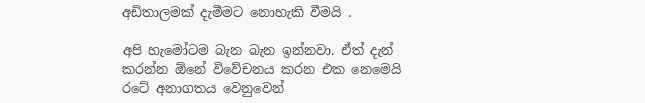අඩිතාලමක් දැමීමට නොහැකි වීමයි .

අපි හැමෝටම බැන බැන ඉන්නවා. ඒත් දැන් කරන්න ඕනේ විවේචනය කරන එක නෙමෙයි  රටේ අනාගතය වෙනුවෙන්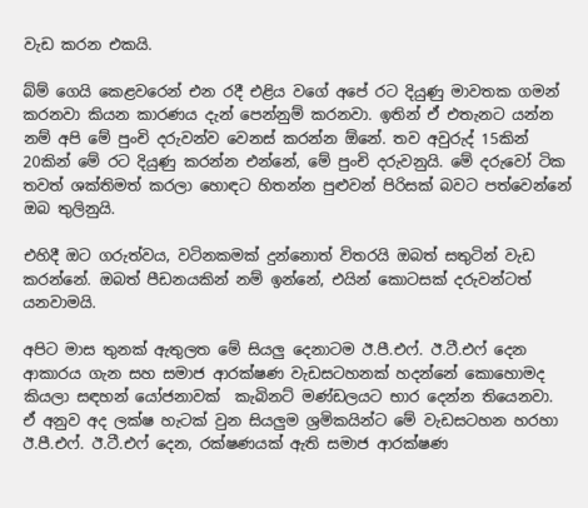වැඩ කරන එකයි.

බ්ම් ගෙයි කෙළවරෙන් එන රදී එළිය වගේ අපේ රට දියුණු මාවතක ගමන් කරනවා කියන කාරණය දැන් පෙන්නුම් කරනවා. ඉතින් ඒ එතැනට යන්න නම් අපි මේ පුංචි දරුවන්ව වෙනස් කරන්න ඕනේ. තව අවුරුද් 15කින් 20කින් මේ රට දියුණු කරන්න එන්නේ, මේ පුංචි දරුවනුයි. මේ දරුවෝ ටික තවත් ශක්තිමත් කරලා හොඳට හිතන්න පුළුවන් පිරිසක් බවට පත්වෙන්නේ ඔබ තුලිනුයි.

එහිදී ඔට ගරුත්වය, වටිනකමක් දුන්නොත් විතරයි ඔබත් සතුටින් වැඩ කරන්නේ. ඔබත් පීඩනයකින් නම් ඉන්නේ, එයින් කොටසක් දරුවන්ටත් යනවාමයි.

අපිට මාස තුනක් ඇතුලත මේ සියලු දෙනාටම ඊ.පී.එෆ්. ඊ.ටී.එෆ් දෙන ආකාරය ගැන සහ සමාජ ආරක්ෂණ වැඩසටහනක් හදන්නේ කොහොමද කියලා සඳහන් යෝජනාවක්  කැබිනට් මණ්ඩලයට භාර දෙන්න තියෙනවා.   ඒ අනුව අද ලක්ෂ හැටක් වුන සියලුම ශ්‍රමිකයින්ට මේ වැඩසටහන හරහා ඊ.පී.එෆ්. ඊ.ටී.එෆ් දෙන, රක්ෂණයක් ඇති සමාජ ආරක්ෂණ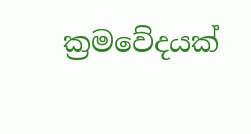ක්‍රමවේදයක්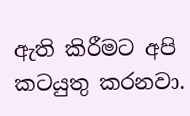ඇති කිරීමට අපි කටයුතු කරනවා.